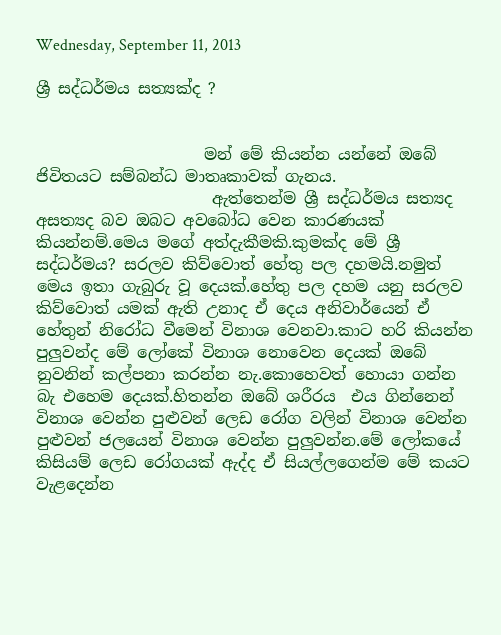Wednesday, September 11, 2013

ශ්‍රී සද්ධර්මය සත්‍යක්ද ?


                     මන් මේ කියන්න යන්නේ ඔබේ ජිවිතයට සම්බන්ධ මාතෘකාවක් ගැනය.
                      ඇත්තෙන්ම ශ්‍රී සද්ධර්මය සත්‍යද අසත්‍යද බව ඔබට අවබෝධ වෙන කාරණයක් කියන්නම්.මෙය මගේ අත්දැකීමකි.කුමක්ද මේ ශ්‍රී සද්ධර්මය? සරලව කිව්වොත් හේතු පල දහමයි.නමුත් මෙය ඉතා ගැබුරු වූ දෙයක්.හේතු පල දහම යනු සරලව කිව්වොත් යමක් ඇති උනාද ඒ දෙය අනිවාර්යෙන් ඒ හේතුන් නිරෝධ වීමෙන් විනාශ වෙනවා.කාට හරි කියන්න පුලුවන්ද මේ ලෝකේ විනාශ නොවෙන දෙයක් ඔබේ නුවනින් කල්පනා කරන්න නැ.කොහෙවත් හොයා ගන්න බැ එහෙම දෙයක්.හිතන්න ඔබේ ශරීරය  එය ගින්නෙන් විනාශ වෙන්න පුළුවන් ලෙඩ රෝග වලින් විනාශ වෙන්න පුළුවන් ජලයෙන් විනාශ වෙන්න පුලුවන්න.මේ ලෝකයේ කිසියම් ලෙඩ රෝගයක් ඇද්ද ඒ සියල්ලගෙන්ම මේ කයට වැළදෙන්න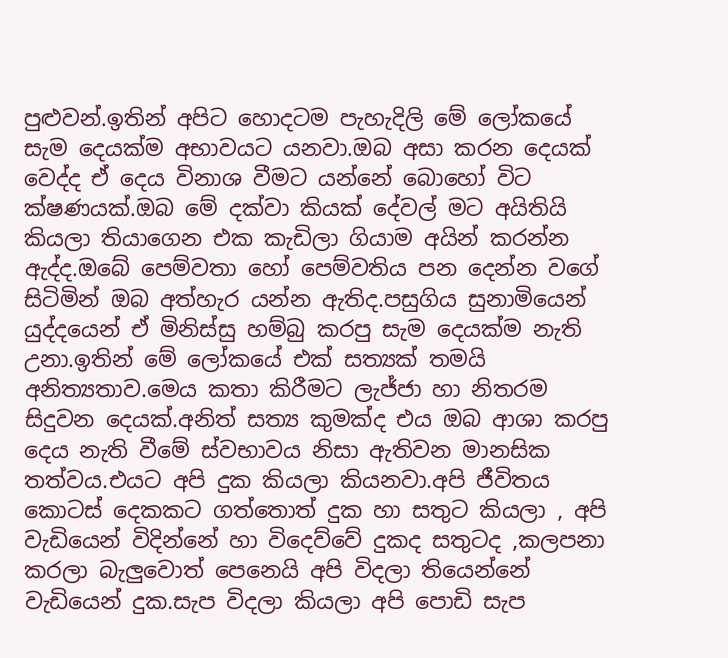පුළුවන්.ඉතින් අපිට හොදටම පැහැදිලි මේ ලෝකයේ සැම දෙයක්ම අභාවයට යනවා.ඔබ අසා කරන දෙයක් වෙද්ද ඒ දෙය විනාශ වීමට යන්නේ බොහෝ විට ක්ෂණයක්.ඔබ මේ දක්වා කියක් දේවල් මට අයිතියි කියලා තියාගෙන එක කැඩිලා ගියාම අයින් කරන්න ඇද්ද.ඔබේ පෙම්වතා හෝ පෙම්වතිය පන දෙන්න වගේ සිටිමින් ඔබ අත්හැර යන්න ඇතිද.පසුගිය සුනාමියෙන් යුද්දයෙන් ඒ මිනිස්සු හම්බු කරපු සැම දෙයක්ම නැති උනා.ඉතින් මේ ලෝකයේ එක් සත්‍යක් තමයි අනිත්‍යතාව.මෙය කතා කිරීමට ලැජ්ජා හා නිතරම සිදුවන දෙයක්.අනිත් සත්‍ය කුමක්ද එය ඔබ ආශා කරපු දෙය නැති වීමේ ස්වභාවය නිසා ඇතිවන මානසික තත්වය.එයට අපි දුක කියලා කියනවා.අපි ජීවිතය කොටස් දෙකකට ගත්තොත් දුක හා සතුට කියලා , අපි වැඩියෙන් විදින්නේ හා විදෙව්වේ දුකද සතුටද ,කලපනා කරලා බැලුවොත් පෙනෙයි අපි විදලා තියෙන්නේ වැඩියෙන් දුක.සැප විදලා කියලා අපි පොඩි සැප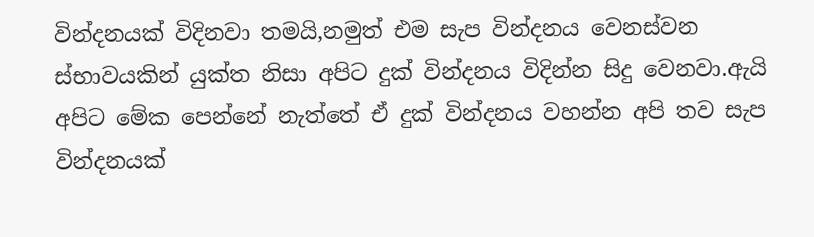වින්දනයක් විදිනවා තමයි,නමුත් එම සැප වින්දනය වෙනස්වන ස්භාවයකින් යුක්ත නිසා අපිට දුක් වින්දනය විදින්න සිදු වෙනවා.ඇයි අපිට මේක පෙන්නේ නැත්තේ ඒ දුක් වින්දනය වහන්න අපි තව සැප වින්දනයක්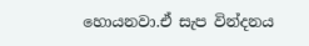හොයනවා.ඒ සැප වින්දනය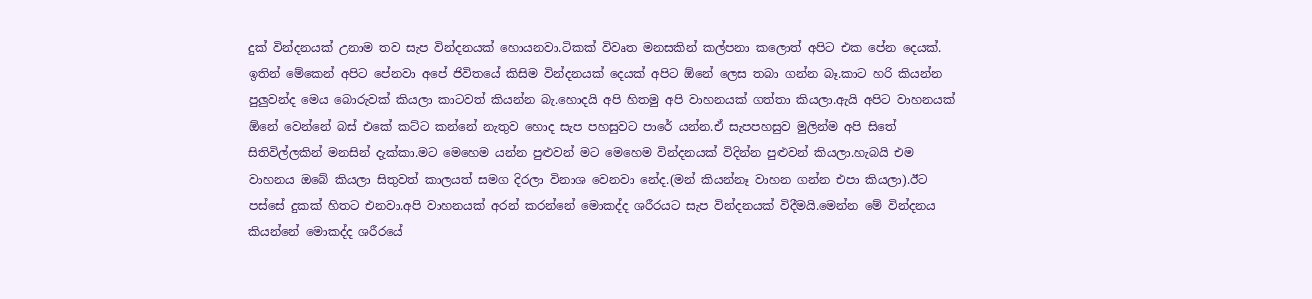දුක් වින්දනයක් උනාම තව සැප වින්දනයක් හොයනවා.ටිකක් විවෘත මනසකින් කල්පනා කලොත් අපිට එක පේන දෙයක්. ඉතින් මේකෙන් අපිට පේනවා අපේ ජිවිතයේ කිසිම වින්දනයක් දෙයක් අපිට ඕනේ ලෙස තබා ගන්න බෑ.කාට හරි කියන්න පුලුවන්ද මෙය බොරුවක් කියලා කාටවත් කියන්න බැ.හොදයි අපි හිතමු අපි වාහනයක් ගත්තා කියලා.ඇයි අපිට වාහනයක් ඕනේ වෙන්නේ බස් එකේ කට්ට කන්නේ නැතුව හොද සැප පහසුවට පාරේ යන්න.ඒ සැපපහසුව මුලින්ම අපි සිතේ සිතිවිල්ලකින් මනසින් දැක්කා.මට මෙහෙම යන්න පුළුවන් මට මෙහෙම වින්දනයක් විදින්න පුළුවන් කියලා.හැබයි එම වාහනය ඔබේ කියලා සිතුවත් කාලයත් සමග දිරලා විනාශ වෙනවා නේද.(මන් කියන්නෑ වාහන ගන්න එපා කියලා).ඊට පස්සේ දුකක් හිතට එනවා.අපි වාහනයක් අරන් කරන්නේ මොකද්ද ශරීරයට සැප වින්දනයක් විදීමයි.මෙන්න මේ වින්දනය කියන්නේ මොකද්ද ශරීරයේ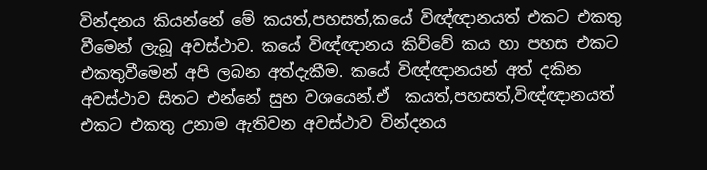වින්දනය කියන්නේ මේ කයත්,පහසත්,කයේ විඥ්ඥානයත් එකට එකතු වීමෙන් ලැබූ අවස්ථාව. කයේ විඥ්ඥානය කිව්වේ කය හා පහස එකට එකතුවීමෙන් අපි ලබන අත්දැකීම. කයේ විඥ්ඥානයන් අත් දකින අවස්ථාව සිතට එන්නේ සුභ වශයෙන්.ඒ  කයත්,පහසත්,විඥ්ඥානයත් එකට එකතු උනාම ඇතිවන අවස්ථාව වින්දනය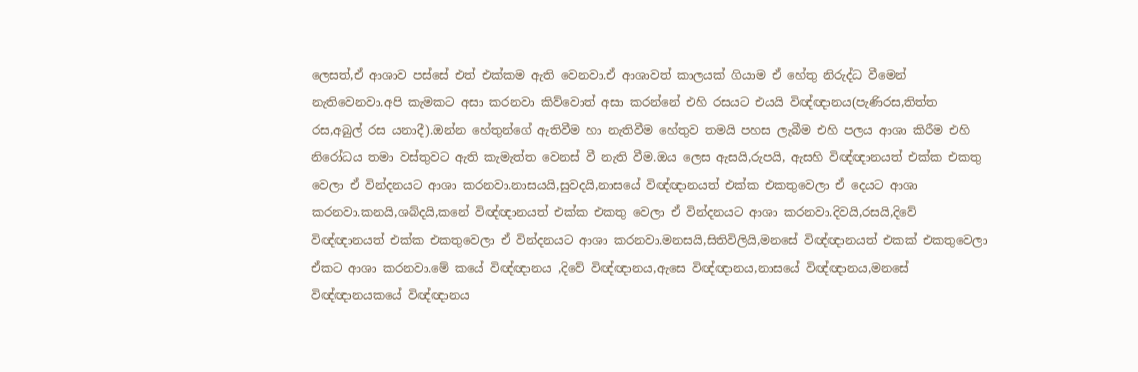ලෙසත්,ඒ ආශාව පස්සේ එත් එක්කම ඇති වෙනවා.ඒ ආශාවත් කාලයක් ගියාම ඒ හේතු නිරුද්ධ වීමෙන් නැතිවෙනවා.අපි කැමකට අසා කරනවා කිව්වොත් අසා කරන්නේ එහි රසයට එයයි විඥ්ඥානය(පැණිරස,තිත්ත රස,අබුල් රස යනාදී).ඔන්න හේතුන්ගේ ඇතිවීම හා නැතිවීම හේතුව තමයි පහස ලැබීම එහි පලය ආශා කිරීම එහි නිරෝධය තමා වස්තුවට ඇති කැමැත්ත වෙනස් වී නැති වීම.ඔය ලෙස ඇසයි,රුපයි, ඇසහි විඥ්ඥානයත් එක්ක එකතු වෙලා ඒ වින්දනයට ආශා කරනවා.නාසයයි,සුවදයි,නාසයේ විඥ්ඥානයත් එක්ක එකතුවෙලා ඒ දෙයට ආශා කරනවා.කනයි,ශබ්දයි,කනේ විඥ්ඥානයත් එක්ක එකතු වෙලා ඒ වින්දනයට ආශා කරනවා.දිවයි,රසයි,දිවේ විඥ්ඥානයත් එක්ක එකතුවෙලා ඒ වින්දනයට ආශා කරනවා.මනසයි,සිතිවිලියි,මනසේ විඥ්ඥානයත් එකක් එකතුවෙලා ඒකට ආශා කරනවා.මේ කයේ විඥ්ඥානය ,දිවේ විඥ්ඥානය,ඇසෙ විඥ්ඥානය,නාසයේ විඥ්ඥානය,මනසේ විඥ්ඥානයකයේ විඥ්ඥානය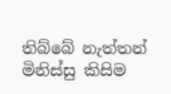තිබ්බේ නැත්තන් මිනිස්සු කිසිම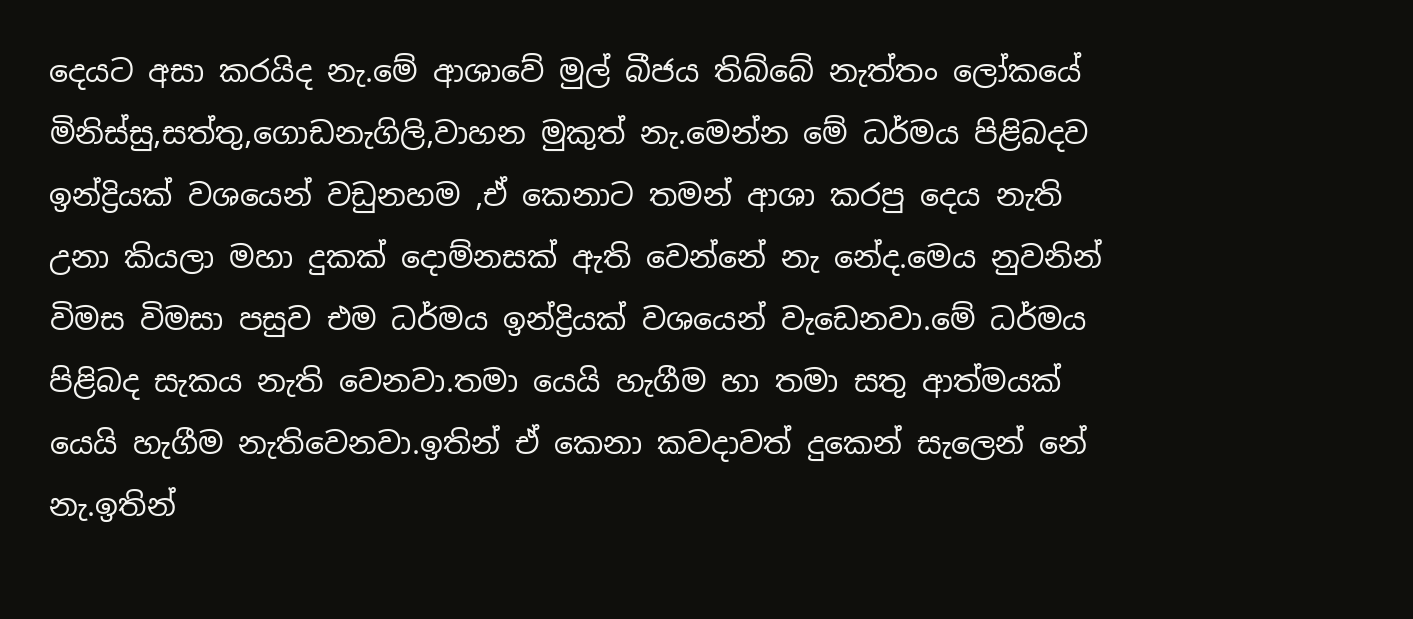දෙයට අසා කරයිද නැ.මේ ආශාවේ මුල් බීජය තිබ්බේ නැත්තං ලෝකයේ මිනිස්සු,සත්තු,ගොඩනැගිලි,වාහන මුකුත් නැ.මෙන්න මේ ධර්මය පිළිබදව ඉන්ද්‍රියක් වශයෙන් වඩුනහම ,ඒ කෙනාට තමන් ආශා කරපු දෙය නැති උනා කියලා මහා දුකක් දොම්නසක් ඇති වෙන්නේ නැ නේද.මෙය නුවනින් විමස විමසා පසුව එම ධර්මය ඉන්ද්‍රියක් වශයෙන් වැඩෙනවා.මේ ධර්මය පිළිබද සැකය නැති වෙනවා.තමා යෙයි හැගීම හා තමා සතු ආත්මයක් යෙයි හැගීම නැතිවෙනවා.ඉතින් ඒ කෙනා කවදාවත් දුකෙන් සැලෙන් නේ නැ.ඉතින්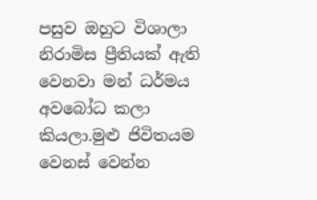පසුව ඔහුට විශාලා නිරාමිස ප්‍රීතියක් ඇති වෙනවා මන් ධර්මය අවබෝධ කලා කියලා.මුළු ජිවිතයම වෙනස් වෙන්න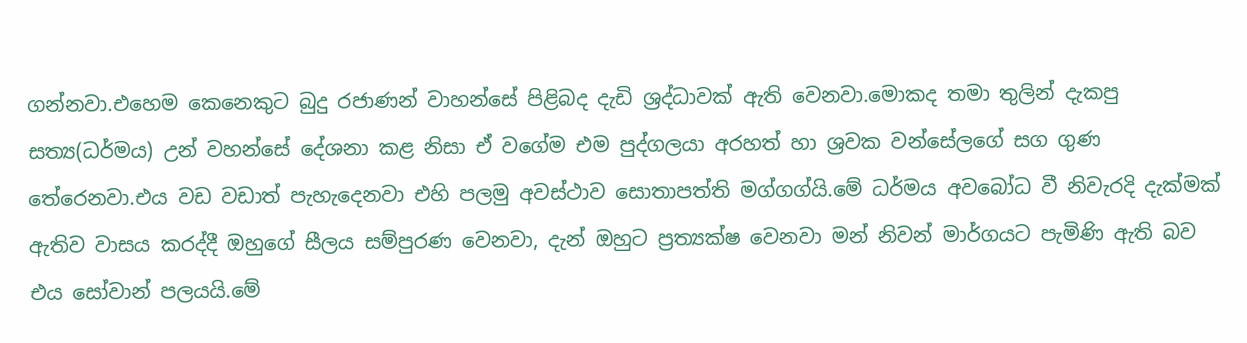ගන්නවා.එහෙම කෙනෙකුට බුදු රජාණන් වාහන්සේ පිළිබද දැඩි ශ්‍රද්ධාවක් ඇති වෙනවා.මොකද තමා තුලින් දැකපු සත්‍ය(ධර්මය) උන් වහන්සේ දේශනා කළ නිසා ඒ වගේම එම පුද්ගලයා අරහත් හා ශ්‍රවක වන්සේලගේ සග ගුණ තේරෙනවා.එය වඩ වඩාත් පැහැදෙනවා එහි පලමු අවස්ථාව සොතාපත්ති මග්ගග්යි.මේ ධර්මය අවබෝධ වී නිවැරදි දැක්මක් ඇතිව වාසය කරද්දී ඔහුගේ සීලය සම්පුරණ වෙනවා, දැන් ඔහුට ප්‍රත්‍යක්ෂ වෙනවා මන් නිවන් මාර්ගයට පැමිණි ඇති බව එය සෝවාන් පලයයි.මේ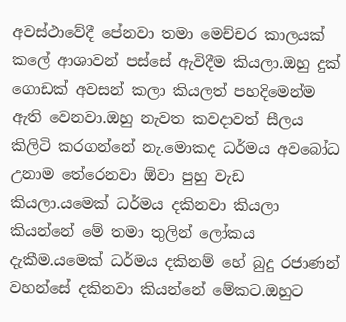අවස්ථාවේදී පේනවා තමා මෙච්චර කාලයක් කලේ ආශාවන් පස්සේ ඇවිදීම කියලා.ඔහු දුක් ගොඩක් අවසන් කලා කියලත් පහදිමෙන්ම ඇති වෙනවා.ඔහු නැවත කවදාවත් සීලය කිලිටි කරගන්නේ නැ.මොකද ධර්මය අවබෝධ උනාම තේරෙනවා ඕවා පුහු වැඩ කියලා.යමෙක් ධර්මය දකිනවා කියලා කියන්නේ මේ තමා තුලින් ලෝකය දැකීම.යමෙක් ධර්මය දකිනම් හේ බුදු රජාණන් වහන්සේ දකිනවා කියන්නේ මේකට.ඔහුට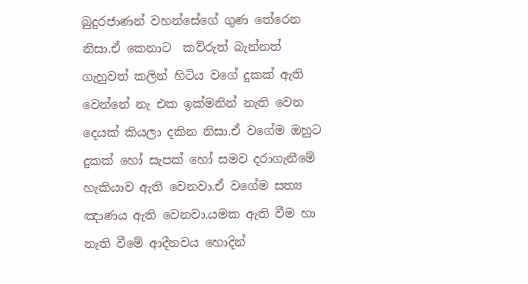බුදුරජාණන් වහන්සේගේ ගුණ තේරෙන නිසා.ඒ කෙනාට  කව්රුත් බැන්නත් ගැහුවත් කලින් හිටිය වගේ දුකක් ඇති වෙන්නේ නැ එක ඉක්මනින් නැති වෙන දෙයක් කියලා දකින නිසා.ඒ වගේම ඔහුට දුකක් හෝ සැපක් හෝ සමව දරාගැනීමේ හැකියාව ඇති වෙනවා.ඒ වගේම සත්‍ය ඤාණය ඇති වෙනවා.යමක ඇති වීම හා නැති වීමේ ආදීනවය හොදින්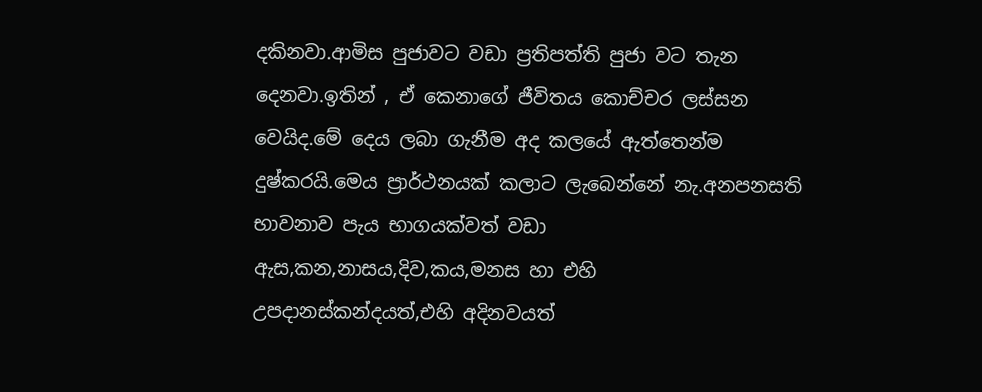දකිනවා.ආමිස පුජාවට වඩා ප්‍රතිපත්ති පුජා වට තැන දෙනවා.ඉතින් , ඒ කෙනාගේ ජීවිතය කොච්චර ලස්සන වෙයිද.මේ දෙය ලබා ගැනීම අද කලයේ ඇත්තෙන්ම දුෂ්කරයි.මෙය ප්‍රාර්ථනයක් කලාට ලැබෙන්නේ නැ.අනපනසති භාවනාව පැය භාගයක්වත් වඩා ඇස,කන,නාසය,දිව,කය,මනස හා එහි උපදානස්කන්දයත්,එහි අදිනවයත්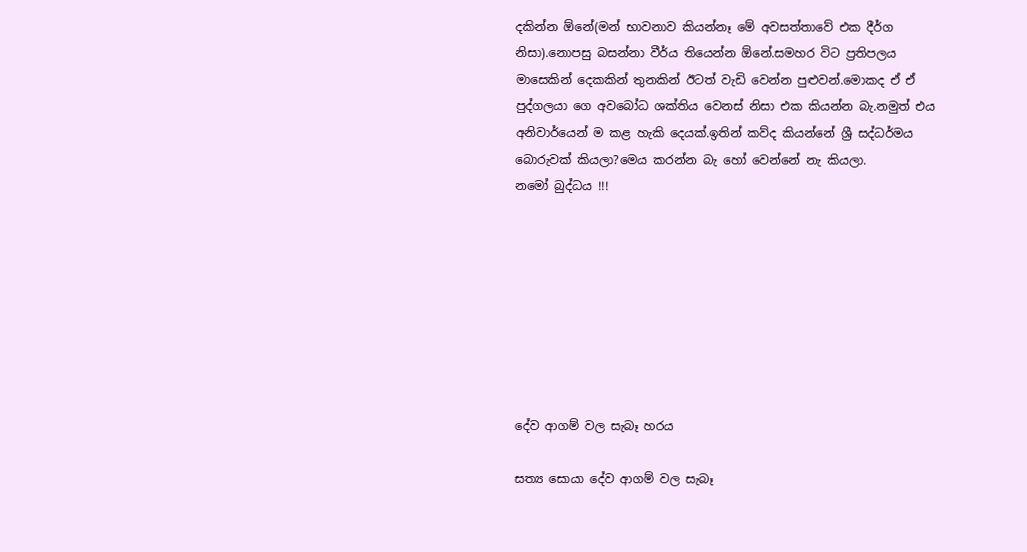දකින්න ඕනේ(මන් භාවනාව කියන්නෑ මේ අවසත්තාවේ එක දීර්ග නිසා).නොපසු බසන්නා වීර්ය තියෙන්න ඕනේ.සමහර විට ප්‍රතිපලය මාසෙකින් දෙකකින් තුනකින් ඊටත් වැඩි වෙන්න පුළුවන්.මොකද ඒ ඒ පුද්ගලයා ගෙ අවබෝධ ශක්තිය වෙනස් නිසා එක කියන්න බැ.නමුත් එය අනිවාර්යෙන් ම කළ හැකි දෙයක්.ඉතින් කව්ද කියන්නේ ශ්‍රී සද්ධර්මය බොරුවක් කියලා?මෙය කරන්න බැ හෝ වෙන්නේ නැ කියලා.
නමෝ බුද්ධය !!!








දේව ආගම් වල සැබෑ හරය

සත්‍ය සොයා දේව ආගම් වල සැබෑ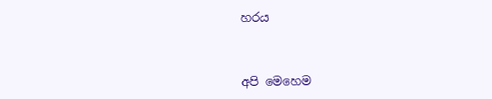හරය



අපි මෙහෙම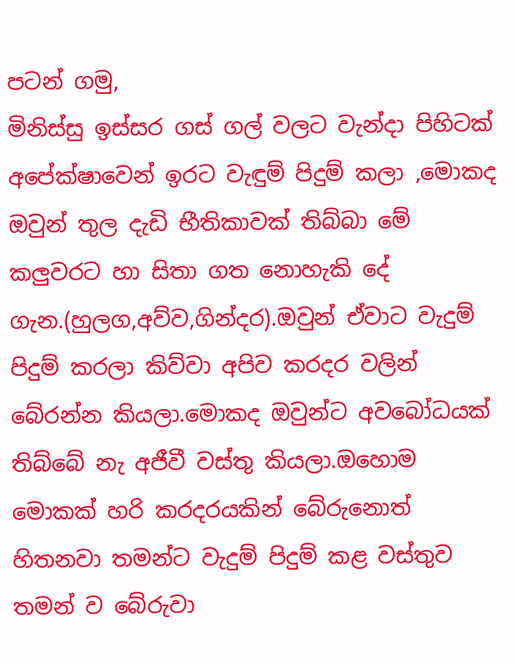පටන් ගමු,
මිනිස්සු ඉස්සර ගස් ගල් වලට වැන්දා පිහිටක් අපේක්ෂාවෙන් ඉරට වැඳුම් පිදුම් කලා ,මොකද ඔවුන් තුල දැඩි භීතිකාවක් තිබ්බා මේ කලුවරට හා සිතා ගත නොහැකි දේ ගැන.(හුලග,අව්ව,ගින්දර).ඔවුන් ඒවාට වැදුම් පිදුම් කරලා කිව්වා අපිව කරදර වලින් බේරන්න කියලා.මොකද ඔවුන්ට අවබෝධයක් තිබ්බේ නැ අජීවී වස්තු කියලා.ඔහොම මොකක් හරි කරදරයකින් බේරුනොත් හිතනවා තමන්ට වැදුම් පිදුම් කළ වස්තුව තමන් ව බේරුවා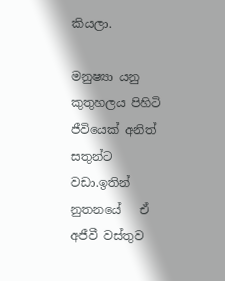කියලා.

මනුෂ්‍යා යනු කුතුහලය පිහිටි ජීවියෙක් අනිත් සතුන්ට වඩා.ඉතින් නුතනයේ   ඒ අජීවී වස්තුව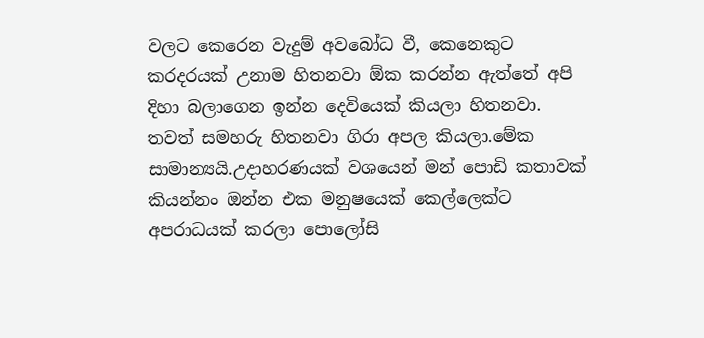වලට කෙරෙන වැදුම් අවබෝධ වී, කෙනෙකුට කරදරයක් උනාම හිතනවා ඕක කරන්න ඇත්තේ අපි දිහා බලාගෙන ඉන්න දෙවියෙක් කියලා හිතනවා. තවත් සමහරු හිතනවා ගිරා අපල කියලා.මේක සාමාන්‍යයි.උදාහරණයක් වශයෙන් මන් පොඩි කතාවක් කියන්නං ඔන්න එක මනුෂයෙක් කෙල්ලෙක්ට අපරාධයක් කරලා පොලෝසි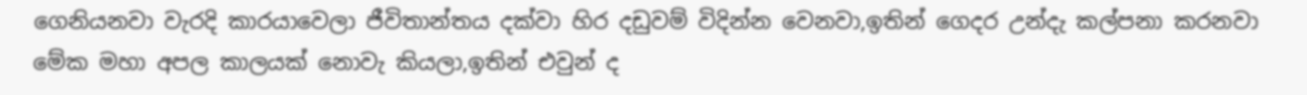ගෙනියනවා වැරදි කාරයාවෙලා ජීවිතාන්තය දක්වා හිර දඩුවම් විදින්න වෙනවා,ඉතින් ගෙදර උන්දැ කල්පනා කරනවා මේක මහා අපල කාලයක් නොවැ කියලා,ඉතින් එවුන් ද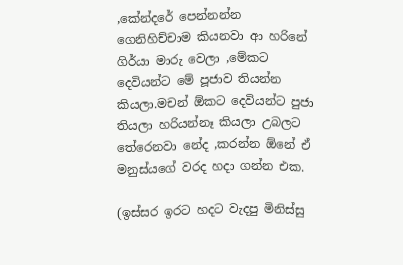,කේන්දරේ පෙන්නන්න ගෙනිහිච්චාම කියනවා ආ හරිනේ ගිර්යා මාරු වෙලා ,මේකට දෙවියන්ට මේ පූජාව තියන්න කියලා.මචන් ඕකට දෙවියන්ට පුජා තියලා හරියන්නෑ කියලා උබලට තේරෙනවා නේද ,කරන්න ඕනේ ඒ මනුස්යගේ වරද හදා ගන්න එක.

(ඉස්සර ඉරට හදට වැදපු මිනිස්සු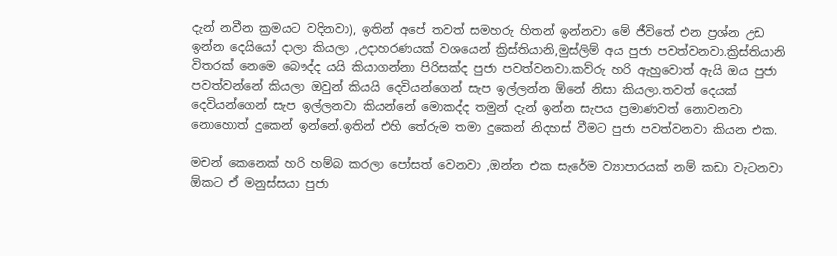දැන් නවීන ක්‍රමයට වදිනවා), ඉතින් අපේ තවත් සමහරු හිතන් ඉන්නවා මේ ජීවිතේ එන ප්‍රශ්න උඩ ඉන්න දෙයියෝ දාලා කියලා ,උදාහරණයක් වශයෙන් ක්‍රිස්තියානි,මුස්ලිම් අය පුජා පවත්වනවා.ක්‍රිස්තියානි විතරක් නෙමෙ බෞද්ද යයි කියාගන්නා පිරිසක්ද පුජා පවත්වනවා.කව්රු හරි ඇහුවොත් ඇයි ඔය පුජා පවත්වන්නේ කියලා ඔවුන් කියයි දෙවියන්ගෙන් සැප ඉල්ලන්න ඕනේ නිසා කියලා.තවත් දෙයක් දෙවියන්ගෙන් සැප ඉල්ලනවා කියන්නේ මොකද්ද තමුන් දැන් ඉන්න සැපය ප්‍රමාණවත් නොවනවා නොහොත් දුකෙන් ඉන්නේ.ඉතින් එහි තේරුම තමා දුකෙන් නිදහස් වීමට පුජා පවත්වනවා කියන එක.

මචන් කෙනෙක් හරි හම්බ කරලා පෝසත් වෙනවා ,ඔන්න එක සැරේම ව්‍යාපාරයක් නම් කඩා වැටනවා ඕකට ඒ මනුස්සයා පුජා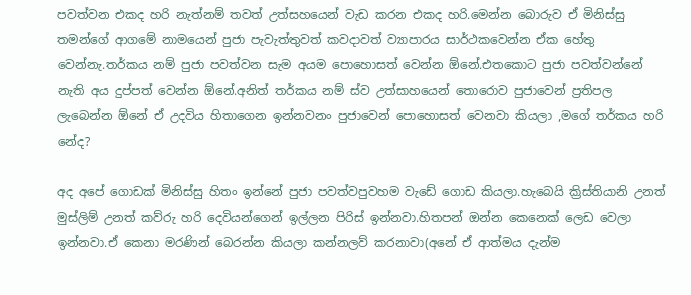පවත්වන එකද හරි නැත්නම් තවත් උත්සහයෙන් වැඩ කරන එකද හරි.මෙන්න බොරුව ඒ මිනිස්සු තමන්ගේ ආගමේ නාමයෙන් පුජා පැවැත්තුවත් කවදාවත් ව්‍යාපාරය සාර්ථකවෙන්න ඒක හේතු වෙන්නැ.තර්කය නම් පුජා පවත්වන සැම අයම පොහොසත් වෙන්න ඕනේ.එතකොට පුජා පවත්වන්නේ නැති අය දුප්පත් වෙන්න ඕනේ.අනිත් තර්කය නම් ස්ව උත්සාහයෙන් තොරොව පුජාවෙන් ප්‍රතිපල ලැබෙන්න ඕනේ ඒ උදවිය හිතාගෙන ඉන්නවනං පුජාවෙන් පොහොසත් වෙනවා කියලා ,මගේ තර්කය හරි නේද?

අද අපේ ගොඩක් මිනිස්සු හිතං ඉන්නේ පුජා පවත්වපුවහම වැඩේ ගොඩ කියලා.හැබෙයි ක්‍රිස්තියානි උනත් මුස්ලිම් උනත් කව්රු හරි දෙවියන්ගෙන් ඉල්ලන පිරිස් ඉන්නවා.හිතපන් ඔන්න කෙනෙක් ලෙඩ වෙලා ඉන්නවා.ඒ කෙනා මරණින් බෙරන්න කියලා කන්නලව් කරනාවා(අනේ ඒ ආත්මය දැන්ම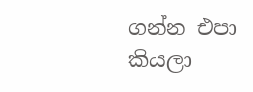ගන්න එපා කියලා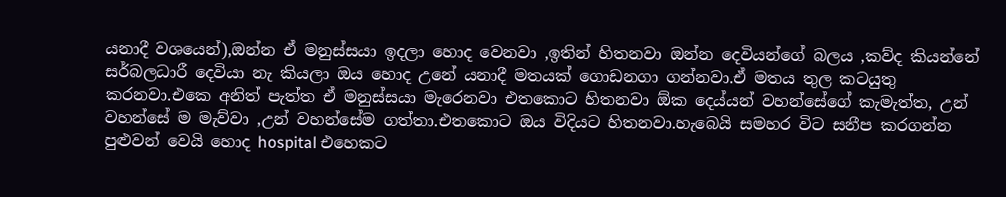යනාදී වශයෙන්),ඔන්න ඒ මනුස්සයා ඉදලා හොද වෙනවා ,ඉතින් හිතනවා ඔන්න දෙවියන්ගේ බලය ,කව්ද කියන්නේ සර්බලධාරී දෙවියා නැ කියලා ඔය හොද උනේ යනාදී මතයක් ගොඩනගා ගන්නවා.ඒ මතය තුල කටයුතු කරනවා.එකෙ අනිත් පැත්ත ඒ මනුස්සයා මැරෙනවා එතකොට හිතනවා ඕක දෙය්යන් වහන්සේගේ කැමැත්ත, උන් වහන්සේ ම මැව්වා ,උන් වහන්සේම ගත්තා.එතකොට ඔය විදියට හිතනවා.හැබෙයි සමහර විට සනීප කරගන්න පුළුවන් වෙයි හොද hospital එහෙකට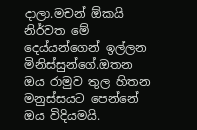දාලා.මචන් ඕකයි නිර්වත මේ දෙය්යන්ගෙන් ඉල්ලන මිනිස්සුන්ගේ.ඔතන ඔය රාමුව තුල හිතන මනුස්සයට පෙන්නේ ඔය විදියමයි.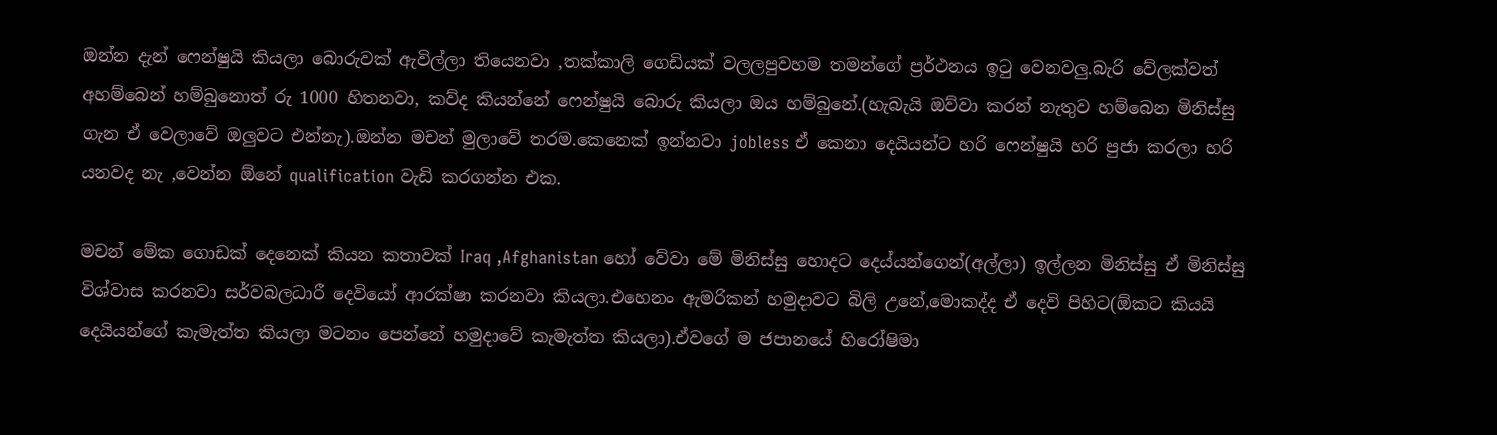ඔන්න දැන් ෆෙන්ෂුයි කියලා බොරුවක් ඇවිල්ලා තියෙනවා ,තක්කාලි ගෙඩියක් වලලපුවහම තමන්ගේ ප්‍රර්ථනය ඉටු වෙනවලු.බැරි වේලක්වත් අහම්බෙන් හම්බුනොත් රු 1000 හිතනවා, කව්ද කියන්නේ ෆෙන්ෂුයි බොරු කියලා ඔය හම්බුනේ.(හැබැයි ඔව්වා කරන් නැතුව හම්බෙන මිනිස්සු ගැන ඒ වෙලාවේ ඔලුවට එන්නැ).ඔන්න මචන් මුලාවේ තරම.කෙනෙක් ඉන්නවා jobless ඒ කෙනා දෙයියන්ට හරි ෆෙන්ෂුයි හරි පුජා කරලා හරි යනවද නැ ,වෙන්න ඕනේ qualification වැඩි කරගන්න එක.

මචන් මේක ගොඩක් දෙනෙක් කියන කතාවක් Iraq ,Afghanistan හෝ වේවා මේ මිනිස්සු හොදට දෙය්යන්ගෙන්(අල්ලා) ඉල්ලන මිනිස්සු ඒ මිනිස්සු විශ්වාස කරනවා සර්වබලධාරී දෙවියෝ ආරක්ෂා කරනවා කියලා.එහෙනං ඇමරිකන් හමුදාවට බිලි උනේ,මොකද්ද ඒ දෙවි පිහිට(ඕකට කියයි දෙයියන්ගේ කැමැත්ත කියලා මටනං පෙන්නේ හමුදාවේ කැමැත්ත කියලා).ඒවගේ ම ජපානයේ හිරෝෂිමා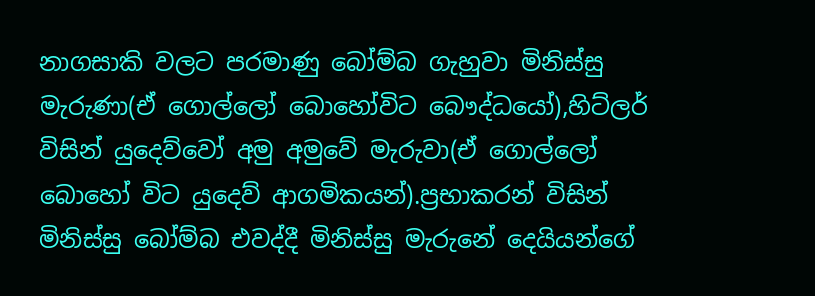නාගසාකි වලට පරමාණු බෝම්බ ගැහුවා මිනිස්සු මැරුණා(ඒ ගොල්ලෝ බොහෝවිට බෞද්ධයෝ),හිට්ලර් විසින් යුදෙව්වෝ අමු අමුවේ මැරුවා(ඒ ගොල්ලෝ බොහෝ විට යුදෙව් ආගමිකයන්).ප්‍රභාකරන් විසින් මිනිස්සු බෝම්බ එවද්දී මිනිස්සු මැරුනේ දෙයියන්ගේ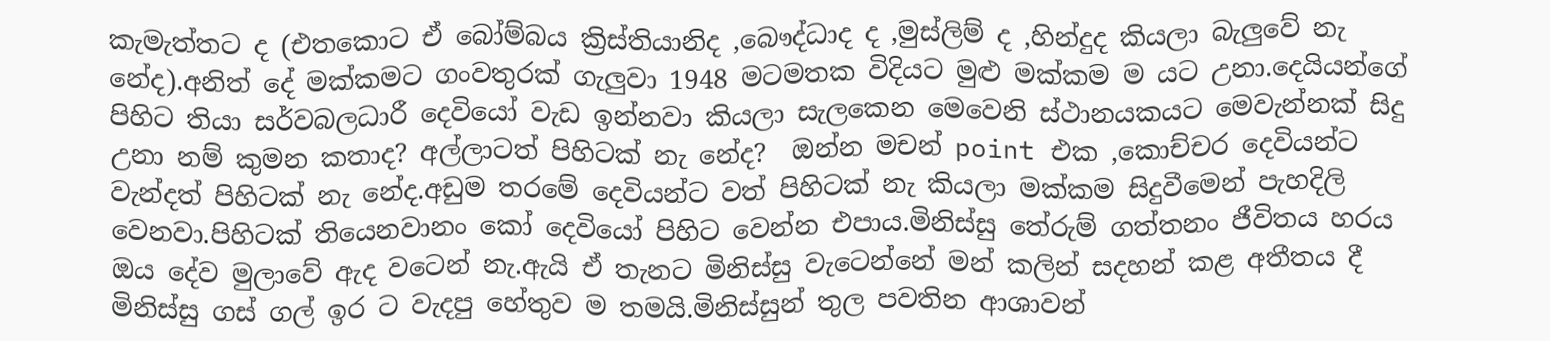කැමැත්තට ද (එතකොට ඒ බෝම්බය ක්‍රිස්තියානිද ,බෞද්ධාද ද ,මුස්ලිම් ද ,හින්දුද කියලා බැලුවේ නැ නේද).අනිත් දේ මක්කමට ගංවතුරක් ගැලුවා 1948 මටමතක විදියට මුළු මක්කම ම යට උනා.දෙයියන්ගේ පිහිට තියා සර්වබලධාරී දෙවියෝ වැඩ ඉන්නවා කියලා සැලකෙන මෙවෙනි ස්ථානයකයට මෙවැන්නක් සිදු උනා නම් කුමන කතාද? අල්ලාටත් පිහිටක් නැ නේද?  ඔන්න මචන් point එක ,කොච්චර දෙවියන්ට වැන්දත් පිහිටක් නැ නේද.අඩුම තරමේ දෙවියන්ට වත් පිහිටක් නැ කියලා මක්කම සිදුවීමෙන් පැහදිලි වෙනවා.පිහිටක් තියෙනවානං කෝ දෙවියෝ පිහිට වෙන්න එපාය.මිනිස්සු තේරුම් ගත්තනං ජීවිතය හරය ඔය දේව මුලාවේ ඇද වටෙන් නැ.ඇයි ඒ තැනට මිනිස්සු වැටෙන්නේ මන් කලින් සදහන් කළ අතීතය දී මිනිස්සු ගස් ගල් ඉර ට වැදපු හේතුව ම තමයි.මිනිස්සුන් තුල පවතින ආශාවන්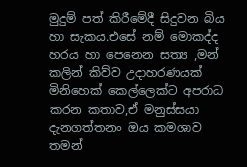මුදුම් පත් කිරීමේදී සිදුවන බිය හා සැකය.එසේ නම් මොකද්ද හරය හා පෙනෙන සත්‍ය ,මන් කලින් කිව්ව උදාහරණයක් මිනිහෙක් කෙල්ලෙක්ට අපරාධ කරන කතාව,ඒ මනුස්සයා දැනගත්තනං ඔය කමශාව තමන්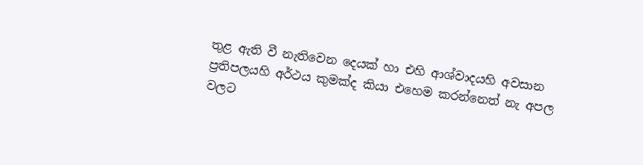තුළ ඇති වී නැතිවෙන දෙයක් හා එහි ආශ්වාදයහි අවසාන ප්‍රතිපලයහි අර්ථය කුමක්ද කියා එහෙම කරන්නෙත් නැ අපල වලට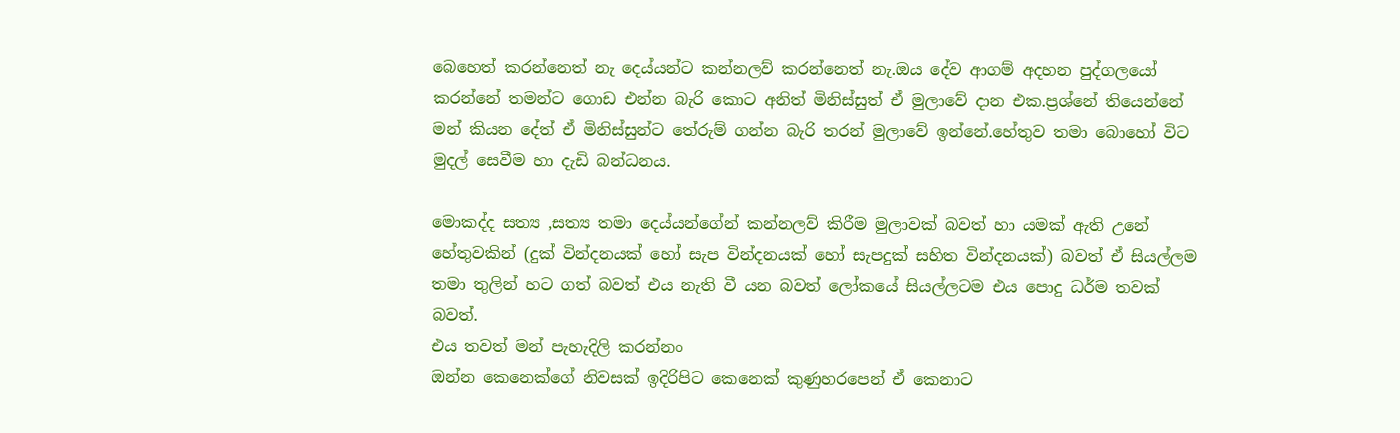බෙහෙත් කරන්නෙත් නැ දෙය්යන්ට කන්නලව් කරන්නෙත් නැ.ඔය දේව ආගම් අදහන පුද්ගලයෝ කරන්නේ තමන්ට ගොඩ එන්න බැරි කොට අනිත් මිනිස්සුත් ඒ මුලාවේ දාන එක.ප්‍රශ්නේ තියෙන්නේ මන් කියන දේත් ඒ මිනිස්සුන්ට තේරුම් ගන්න බැරි තරන් මුලාවේ ඉන්නේ.හේතුව තමා බොහෝ විට මුදල් සෙවීම හා දැඩි බන්ධනය.

මොකද්ද සත්‍ය ,සත්‍ය තමා දෙය්යන්ගේන් කන්නලව් කිරීම මුලාවක් බවත් හා යමක් ඇති උනේ හේතුවකින් (දුක් වින්දනයක් හෝ සැප වින්දනයක් හෝ සැපදුක් සහිත වින්දනයක්) බවත් ඒ සියල්ලම තමා තුලින් හට ගත් බවත් එය නැති වී යන බවත් ලෝකයේ සියල්ලටම එය පොදු ධර්ම තවක් බවත්.
එය තවත් මන් පැහැදිලි කරන්නං
ඔන්න කෙනෙක්ගේ නිවසක් ඉදිරිපිට කෙනෙක් කුණුහරපෙන් ඒ කෙනාට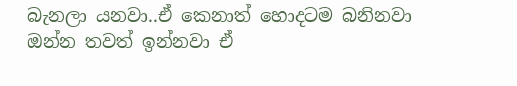බැනලා යනවා..ඒ කෙනාත් හොදටම බනිනවා
ඔන්න තවත් ඉන්නවා ඒ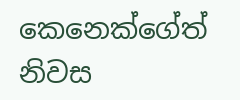කෙනෙක්ගේත් නිවස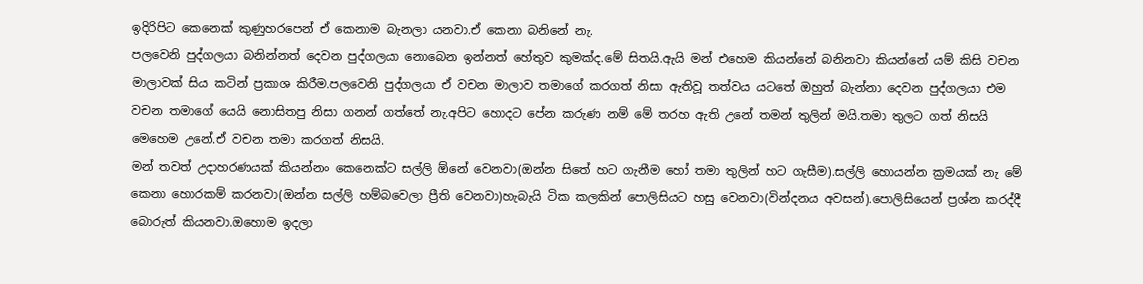ඉදිරිපිට කෙනෙක් කුණුහරපෙන් ඒ කෙනාම බැනලා යනවා.ඒ කෙනා බනිනේ නැ.
පලවෙනි පුද්ගලයා බනින්නත් දෙවන පුද්ගලයා නොබෙන ඉන්නත් හේතුව කුමක්ද.මේ සිතයි.ඇයි මන් එහෙම කියන්නේ බනිනවා කියන්නේ යම් කිසි වචන මාලාවක් සිය කටින් ප්‍රකාශ කිරීම.පලවෙනි පුද්ගලයා ඒ වචන මාලාව තමාගේ කරගත් නිසා ඇතිවූ තත්වය යටතේ ඔහුත් බැන්නා දෙවන පුද්ගලයා එම වචන තමාගේ යෙයි නොසිතපු නිසා ගනන් ගත්තේ නැ.අපිට හොදට පේන කරුණ නම් මේ තරහ ඇති උනේ තමන් තුලින් මයි.තමා තුලට ගත් නිසයි මෙහෙම උනේ.ඒ වචන තමා කරගත් නිසයි.
මන් තවත් උදාහරණයක් කියන්නං කෙනෙක්ට සල්ලි ඕනේ වෙනවා(ඔන්න සිතේ හට ගැනීම හෝ තමා තුලින් හට ගැසීම).සල්ලි හොයන්න ක්‍රමයක් නැ මේ කෙනා හොරකම් කරනවා(ඔන්න සල්ලි හම්බවෙලා ප්‍රීති වෙනවා)හැබැයි ටික කලකින් පොලිසියට හසු වෙනවා(වින්දනය අවසන්).පොලිසියෙන් ප්‍රශ්න කරද්දී බොරුත් කියනවා.ඔහොම ඉදලා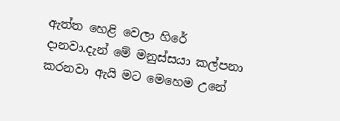ඇත්ත හෙළි වෙලා හිරේ දානවා.දැන් මේ මනුස්සයා කල්පනා කරනවා ඇයි මට මෙහෙම උනේ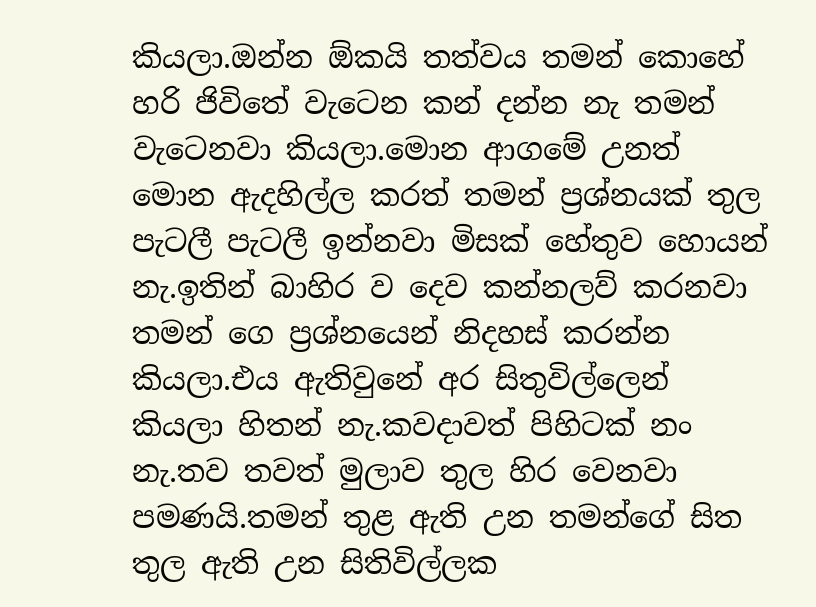කියලා.ඔන්න ඕකයි තත්වය තමන් කොහේ හරි ජිවිතේ වැටෙන කන් දන්න නැ තමන් වැටෙනවා කියලා.මොන ආගමේ උනත් මොන ඇදහිල්ල කරත් තමන් ප්‍රශ්නයක් තුල පැටලී පැටලී ඉන්නවා මිසක් හේතුව හොයන් නැ.ඉතින් බාහිර ව දෙව කන්නලව් කරනවා තමන් ගෙ ප්‍රශ්නයෙන් නිදහස් කරන්න කියලා.එය ඇතිවුනේ අර සිතුවිල්ලෙන් කියලා හිතන් නැ.කවදාවත් පිහිටක් නං නැ.තව තවත් මුලාව තුල හිර වෙනවා පමණයි.තමන් තුළ ඇති උන තමන්ගේ සිත තුල ඇති උන සිතිවිල්ලක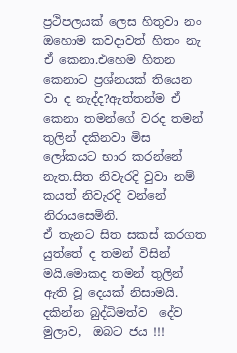ප්‍රථිපලයක් ලෙස හිතුවා නං ඔහොම කවදාවත් හිතං නැ ඒ කෙනා.එහෙම හිතන කෙනාට ප්‍රශ්නයක් තියෙන වා ද නැද්ද?ඇත්තන්ම ඒ කෙනා තමන්ගේ වරද තමන් තුලින් දකිනවා මිස ලෝකයට භාර කරන්නේ නැත.සිත නිවැරදි වුවා නම් කයත් නිවැරදි වන්නේ නිරායසෙමිනි.
ඒ තැනට සිත සකස් කරගත යුත්තේ ද තමන් විසින් මයි.මොකද තමන් තුලින් ඇති වූ දෙයක් නිසාමයි.
දකින්න බුද්ධිමත්ව  දේව මුලාව,  ඔබට ජය !!!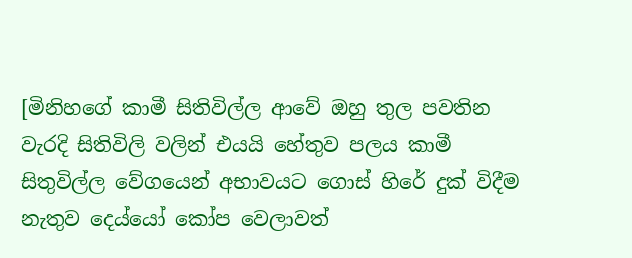[මිනිහගේ කාමී සිතිවිල්ල ආවේ ඔහු තුල පවතින වැරදි සිතිවිලි වලින් එයයි හේතුව පලය කාමී සිතුවිල්ල වේගයෙන් අභාවයට ගොස් හිරේ දුක් විදීම නැතුව දෙය්යෝ කෝප වෙලාවත්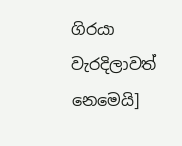ගිරයා වැරදිලාවත් නෙමෙයි]